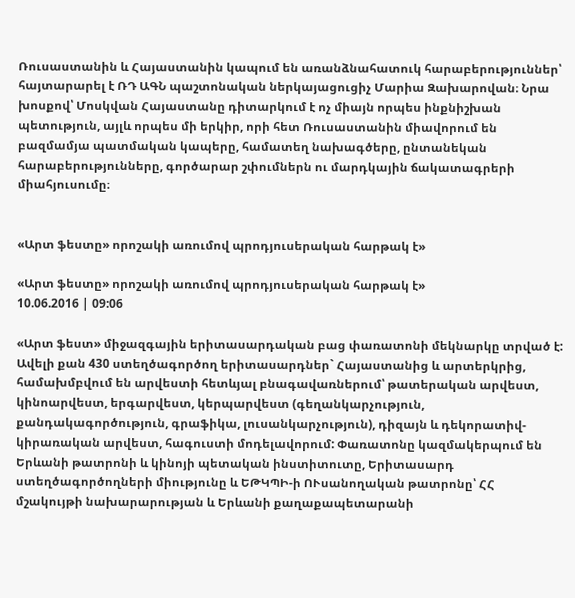Ռուսաստանին և Հայաստանին կապում են առանձնահատուկ հարաբերություններ՝ հայտարարել է ՌԴ ԱԳՆ պաշտոնական ներկայացուցիչ Մարիա Զախարովան։ Նրա խոսքով՝ Մոսկվան Հայաստանը դիտարկում է ոչ միայն որպես ինքնիշխան պետություն, այլև որպես մի երկիր, որի հետ Ռուսաստանին միավորում են բազմամյա պատմական կապերը, համատեղ նախագծերը, ընտանեկան հարաբերությունները, գործարար շփումներն ու մարդկային ճակատագրերի միահյուսումը։


«Արտ ֆեստը» որոշակի առումով պրոդյուսերական հարթակ է»

«Արտ ֆեստը» որոշակի առումով պրոդյուսերական հարթակ է»
10.06.2016 | 09:06

«Արտ ֆեստ» միջազգային երիտասարդական բաց փառատոնի մեկնարկը տրված է: Ավելի քան 430 ստեղծագործող երիտասարդներ` Հայաստանից և արտերկրից, համախմբվում են արվեստի հետևյալ բնագավառներում՝ թատերական արվեստ, կինոարվեստ, երգարվեստ, կերպարվեստ (գեղանկարչություն, քանդակագործություն, գրաֆիկա, լուսանկարչություն), դիզայն և դեկորատիվ-կիրառական արվեստ, հագուստի մոդելավորում: Փառատոնը կազմակերպում են Երևանի թատրոնի և կինոյի պետական ինստիտուտը, Երիտասարդ ստեղծագործողների միությունը և ԵԹԿՊԻ-ի ՈՒսանողական թատրոնը՝ ՀՀ մշակույթի նախարարության և Երևանի քաղաքապետարանի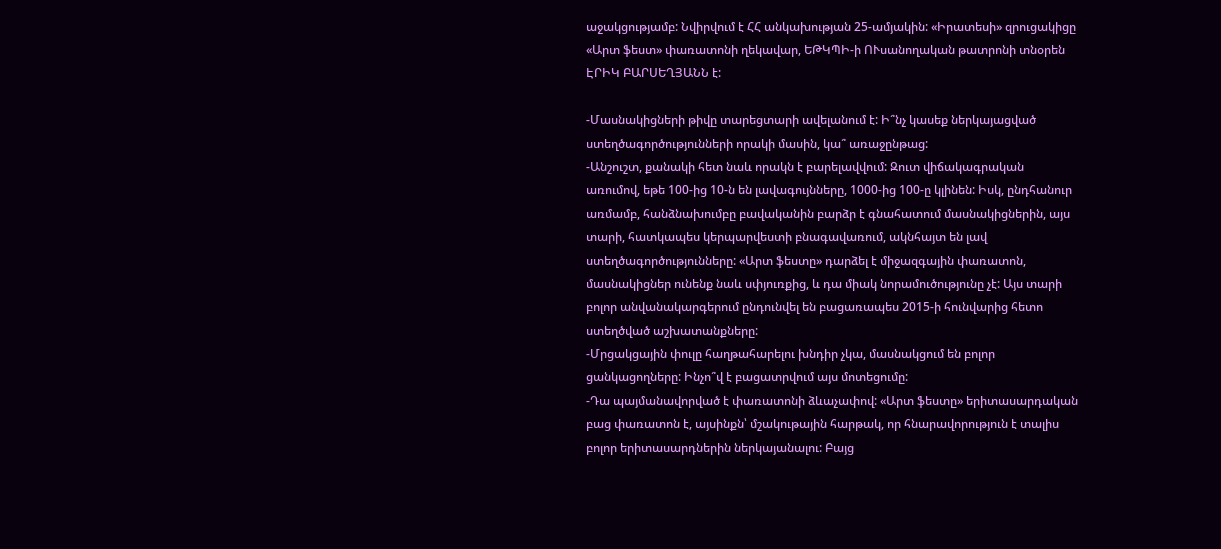աջակցությամբ: Նվիրվում է ՀՀ անկախության 25-ամյակին: «Իրատեսի» զրուցակիցը «Արտ ֆեստ» փառատոնի ղեկավար, ԵԹԿՊԻ-ի ՈՒսանողական թատրոնի տնօրեն ԷՐԻԿ ԲԱՐՍԵՂՅԱՆՆ է:

-Մասնակիցների թիվը տարեցտարի ավելանում է: Ի՞նչ կասեք ներկայացված ստեղծագործությունների որակի մասին, կա՞ առաջընթաց:
-Անշուշտ, քանակի հետ նաև որակն է բարելավվում: Զուտ վիճակագրական առումով, եթե 100-ից 10-ն են լավագույնները, 1000-ից 100-ը կլինեն: Իսկ, ընդհանուր առմամբ, հանձնախումբը բավականին բարձր է գնահատում մասնակիցներին, այս տարի, հատկապես կերպարվեստի բնագավառում, ակնհայտ են լավ ստեղծագործությունները: «Արտ ֆեստը» դարձել է միջազգային փառատոն, մասնակիցներ ունենք նաև սփյուռքից, և դա միակ նորամուծությունը չէ: Այս տարի բոլոր անվանակարգերում ընդունվել են բացառապես 2015-ի հունվարից հետո ստեղծված աշխատանքները:
-Մրցակցային փուլը հաղթահարելու խնդիր չկա, մասնակցում են բոլոր ցանկացողները: Ինչո՞վ է բացատրվում այս մոտեցումը:
-Դա պայմանավորված է փառատոնի ձևաչափով: «Արտ ֆեստը» երիտասարդական բաց փառատոն է, այսինքն՝ մշակութային հարթակ, որ հնարավորություն է տալիս բոլոր երիտասարդներին ներկայանալու: Բայց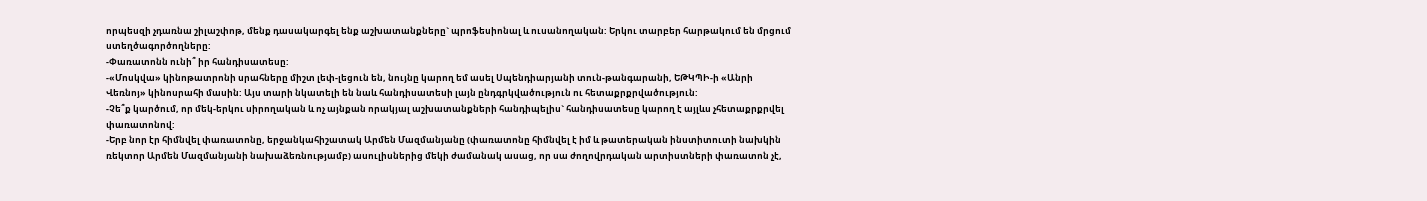որպեսզի չդառնա շիլաշփոթ, մենք դասակարգել ենք աշխատանքները` պրոֆեսիոնալ և ուսանողական: Երկու տարբեր հարթակում են մրցում ստեղծագործողները:
-Փառատոնն ունի՞ իր հանդիսատեսը:
-«Մոսկվա» կինոթատրոնի սրահները միշտ լեփ-լեցուն են, նույնը կարող եմ ասել Սպենդիարյանի տուն-թանգարանի, ԵԹԿՊԻ-ի «Անրի Վեռնոյ» կինոսրահի մասին: Այս տարի նկատելի են նաև հանդիսատեսի լայն ընդգրկվածություն ու հետաքրքրվածություն:
-Չե՞ք կարծում, որ մեկ-երկու սիրողական և ոչ այնքան որակյալ աշխատանքների հանդիպելիս` հանդիսատեսը կարող է այլևս չհետաքրքրվել փառատոնով:
-Երբ նոր էր հիմնվել փառատոնը, երջանկահիշատակ Արմեն Մազմանյանը (փառատոնը հիմնվել է իմ և թատերական ինստիտուտի նախկին ռեկտոր Արմեն Մազմանյանի նախաձեռնությամբ) ասուլիսներից մեկի ժամանակ ասաց, որ սա ժողովրդական արտիստների փառատոն չէ,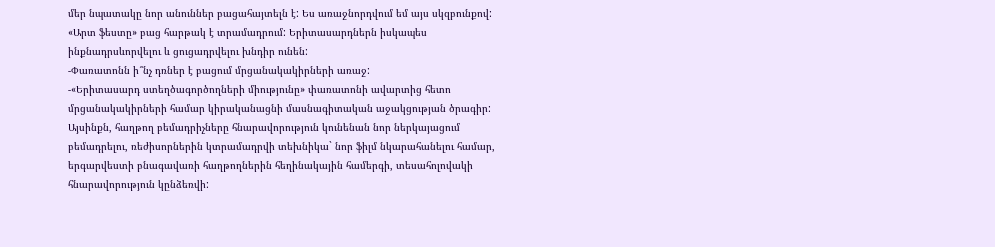մեր նպատակը նոր անուններ բացահայտելն է: Ես առաջնորդվում եմ այս սկզբունքով: «Արտ ֆեստը» բաց հարթակ է տրամադրում: Երիտասարդներն իսկապես ինքնադրսևորվելու և ցուցադրվելու խնդիր ունեն:
-Փառատոնն ի՞նչ դռներ է բացում մրցանակակիրների առաջ:
-«Երիտասարդ ստեղծագործողների միությունը» փառատոնի ավարտից հետո մրցանակակիրների համար կիրականացնի մասնագիտական աջակցության ծրագիր: Այսինքն, հաղթող բեմադրիչները հնարավորություն կունենան նոր ներկայացում բեմադրելու, ռեժիսորներին կտրամադրվի տեխնիկա` նոր ֆիլմ նկարահանելու համար, երգարվեստի բնագավառի հաղթողներին հեղինակային համերգի, տեսահոլովակի հնարավորություն կընձեռվի: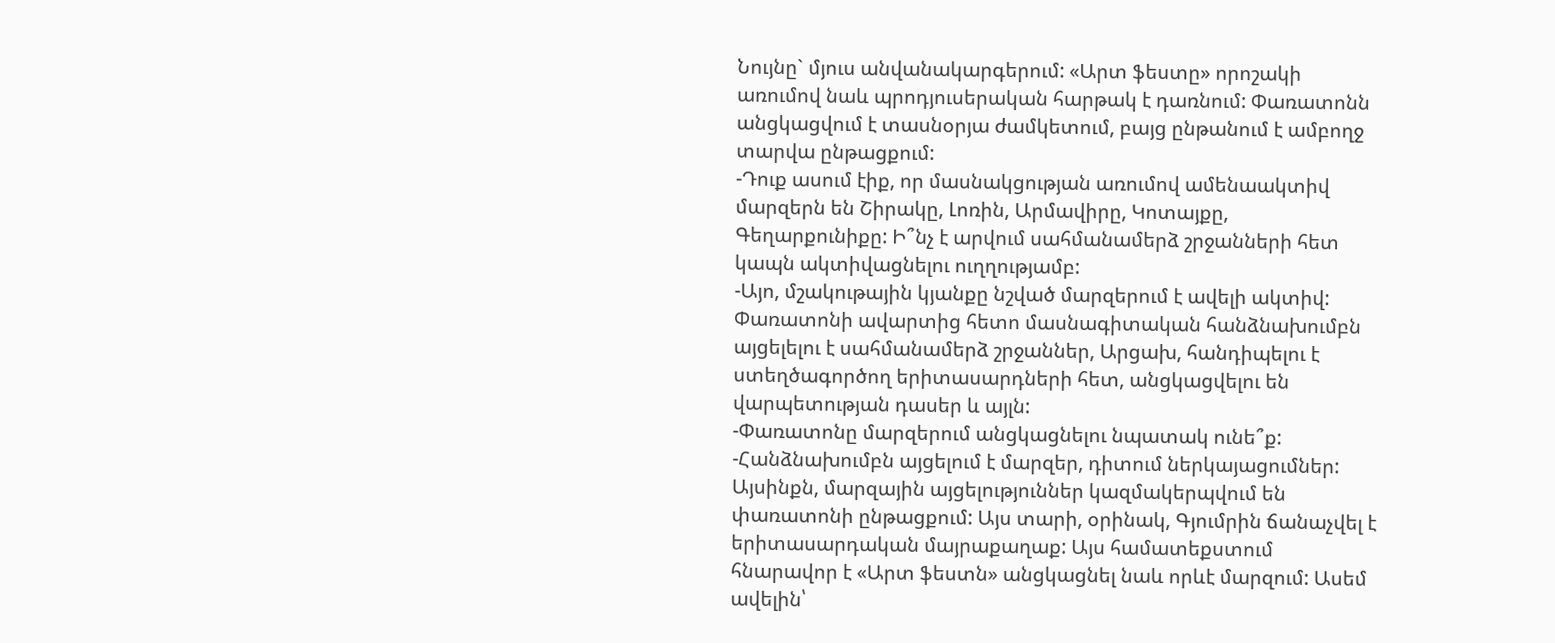Նույնը` մյուս անվանակարգերում: «Արտ ֆեստը» որոշակի առումով նաև պրոդյուսերական հարթակ է դառնում: Փառատոնն անցկացվում է տասնօրյա ժամկետում, բայց ընթանում է ամբողջ տարվա ընթացքում:
-Դուք ասում էիք, որ մասնակցության առումով ամենաակտիվ մարզերն են Շիրակը, Լոռին, Արմավիրը, Կոտայքը, Գեղարքունիքը: Ի՞նչ է արվում սահմանամերձ շրջանների հետ կապն ակտիվացնելու ուղղությամբ:
-Այո, մշակութային կյանքը նշված մարզերում է ավելի ակտիվ: Փառատոնի ավարտից հետո մասնագիտական հանձնախումբն այցելելու է սահմանամերձ շրջաններ, Արցախ, հանդիպելու է ստեղծագործող երիտասարդների հետ, անցկացվելու են վարպետության դասեր և այլն:
-Փառատոնը մարզերում անցկացնելու նպատակ ունե՞ք:
-Հանձնախումբն այցելում է մարզեր, դիտում ներկայացումներ: Այսինքն, մարզային այցելություններ կազմակերպվում են փառատոնի ընթացքում: Այս տարի, օրինակ, Գյումրին ճանաչվել է երիտասարդական մայրաքաղաք: Այս համատեքստում հնարավոր է «Արտ ֆեստն» անցկացնել նաև որևէ մարզում: Ասեմ ավելին՝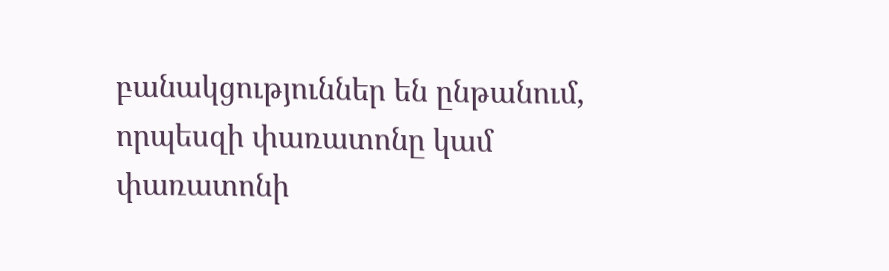բանակցություններ են ընթանում, որպեսզի փառատոնը կամ փառատոնի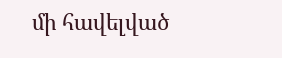մի հավելված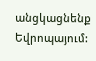անցկացնենք Եվրոպայում: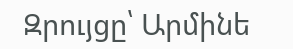Զրույցը՝ Արմինե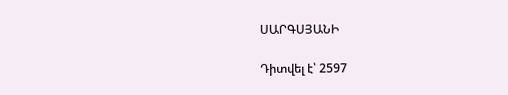ՍԱՐԳՍՅԱՆԻ

Դիտվել է՝ 2597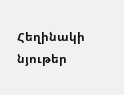Հեղինակի նյութեր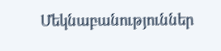Մեկնաբանություններ